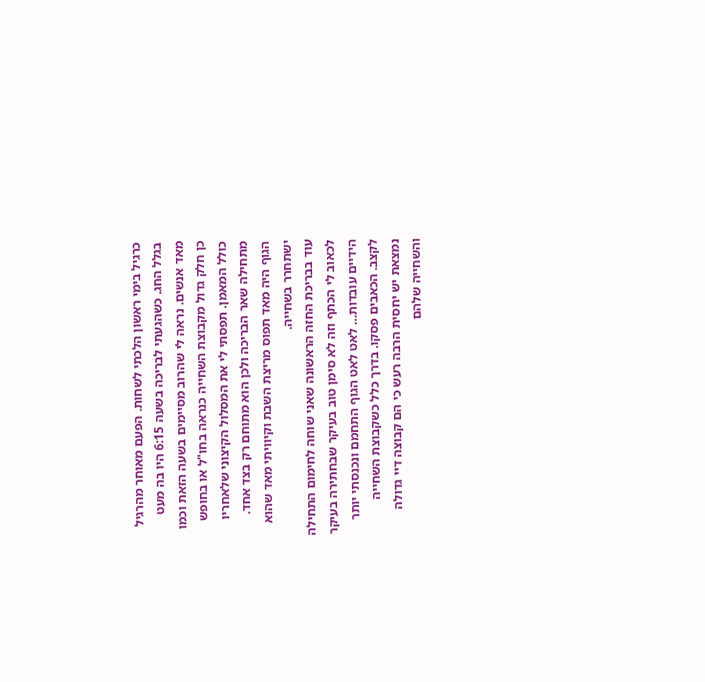כרגיל בימי ראשון הלכתי לשחות. הפעם מאוחר מהרגיל בגלל החג. כשהגעתי לבריכה בשעה 6:15 היו בה מעט מאד אנשים. נראה לי שהרוב מסיימים בשעה הזאת וכמו כן חלק גדול מקבוצת השחייה כנראה בחו"ל או בחופש כולל המאמן. תפסתי לי את המסלול הקיצוני שלאחריו מתחילה שאר הבריכה ולכן הוא מתוחם רק בצד אחד. הגוף היה מאד תפוס מריצת השבת וקיוויתי מאד שהוא ישתחרר בשחייה.
עוד בבריכת החזה הראשונה שאני שוחה לחימום התחילה לכאוב לי הכתף וזה לא סימן טוב בעיקר שבחתירה בעיקר הידיים עובדות… לאט לאט הגוף התחמם ונכנסתי יותר לקצב. הכאבים פסקו. בדרך כלל כשקבוצת השחייה נמצאת יש יחסית הרבה רעש כי הם קבוצה דיי גדולה והשחייה שלהם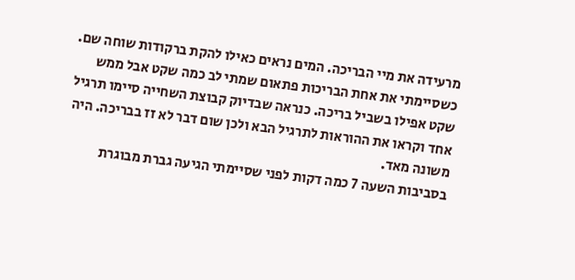מרעידה את מיי הבריכה. המים נראים כאילו להקת ברקודות שוחה שם. כשסיימתי את אחת הבריכות פתאום שמתי לב כמה שקט אבל ממש שקט אפילו בשביל בריכה. כנראה שבדיוק קבוצת השחייה סיימו תרגיל אחד וקראו את ההוראות לתרגיל הבא ולכן שום דבר לא זז בבריכה. היה משונה מאד.
בסביבות השעה 7 כמה דקות לפני שסיימתי הגיעה גברת מבוגרת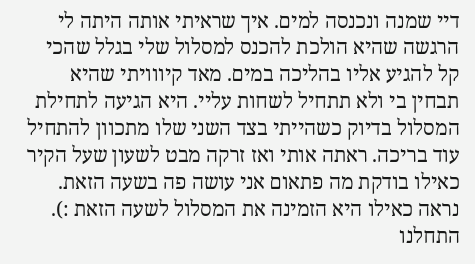דיי שמנה ונכנסה למים. איך שראיתי אותה היתה לי הרגשה שהיא הולכת להכנס למסלול שלי בגלל שהכי קל להגיע אליו בהליכה במים. מאד קיווויתי שהיא תבחין בי ולא תתחיל לשחות עליי. היא הגיעה לתחילת המסלול בדיוק כשהייתי בצד השני שלו מתכוון להתחיל עוד בריכה. ראתה אותי ואז זרקה מבט לשעון שעל הקיר כאילו בודקת מה פתאום אני עושה פה בשעה הזאת. נראה כאילו היא הזמינה את המסלול לשעה הזאת :). התחלנו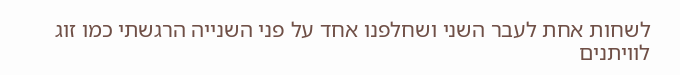לשחות אחת לעבר השני ושחלפנו אחד על פני השנייה הרגשתי כמו זוג לוויתנים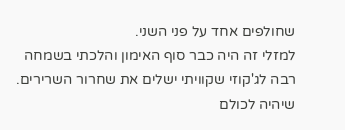שחולפים אחד על פני השני.
למזלי זה היה כבר סוף האימון והלכתי בשמחה רבה לג'קוזי שקוויתי ישלים את שחרור השרירים.
שיהיה לכולם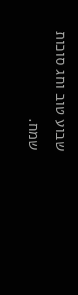שבוע טוב וחג סוכות שמח.